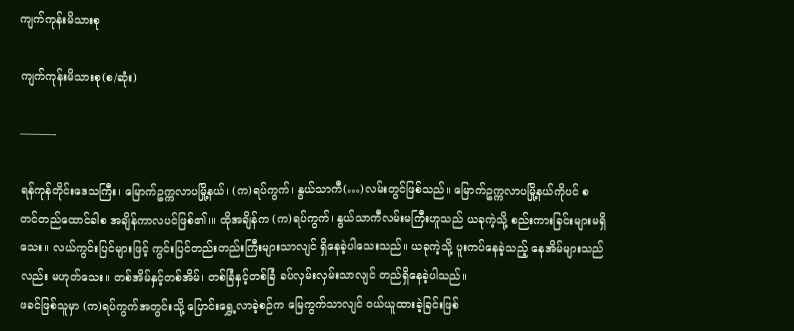ကျက်ကုန်းမိသားစု

ကျက်ကုန်းမိသားစု(စ/ဆုံး)

———-

ရန်ကုန်တိုင်းဒေသကြီး၊ မြောက်ဥက္ကလာပမြို့နယ်၊ (က)ရပ်ကွက်၊ နွယ်သာကီ(…)လမ်းတွင်ဖြစ်သည်။ မြောက်ဥက္ကလာပမြို့နယ်ကိုပင် စတင်တည်ထောင်ခါစ အချိန်ကာလပင်ဖြစ်၏၊။ ထိုအချိန်က (က)ရပ်ကွက်၊ နွယ်သာကီလမ်းမကြီးဟူသည် ယခုကဲ့သို့ စည်းကားခြင်းများမရှိသေး။ လယ်ကွင်းပြင်များဖြင့် ကွင်းပြင်တည်းတည်းကြီးများသာလျင် ရှိနေခဲ့ပါသေးသည်။ ယခုကဲ့သို့ ပူးကပ်နေခဲ့သည့် နေအိမ်များသည်လည်း မဟုတ်သေး။ တစ်အိမ်နှင့်တစ်အိမ်၊ တစ်ခြံနှင့်တစ်ခြံ ခပ်လှမ်းလှမ်းသာလျင် တည်ရှိနေခဲ့ပါသည်။
ဖခင်ဖြစ်သူမှာ (က)ရပ်ကွက်အတွင်းသို့ ပြောင်းရွှေ့လာခဲ့စဉ်က မြေကွက်သာလျင် ဝယ်ယူထားခဲ့ခြင်းဖြစ်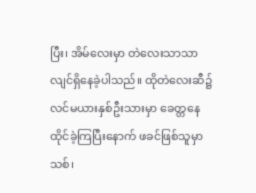ပြီး၊ အိမ်လေးမှာ တဲလေးသာသာလျင်ရှိနေခဲ့ပါသည်။ ထိုတဲလေးဆီ၌ လင်မယားနှစ်ဦးသားမှာ ခေတ္တနေထိုင်ခဲ့ကြပြီးနောက် ဖခင်ဖြစ်သူမှာ သစ်၊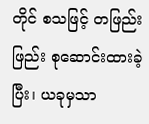တိုင် စသဖြင့် တဖြည်းဖြည်း စုဆောင်းထားခဲ့ပြီး၊ ယခုမှသာ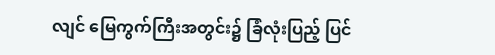လျင် မြေကွက်ကြီးအတွင်း၌ ခြံလုံးပြည့် ပြင်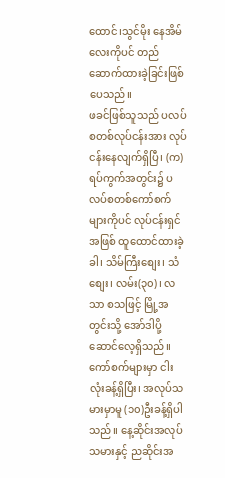ထောင်၊သွင်မိုး နေအိမ်လေးကိုပင် တည်ဆောက်ထားခဲ့ခြင်းဖြစ်ပေသည်။
ဖခင်ဖြစ်သူသည် ပလပ်စတစ်လုပ်ငန်းအား လုပ်ငန်းနေလျက်ရှိပြီ၊ (က)ရပ်ကွက်အတွင်း၌ ပလပ်စတစ်ကော်စက်များကိုပင် လုပ်ငန်းရှင်အဖြစ် ထူထောင်ထားခဲ့ခါ၊ သိမ်ကြီးစျေး၊ သံစျေး၊ လမ်း(၃၀)၊ လသာ စသဖြင့် မြို့အတွင်းသို့ အော်ဒါပို့ဆောင်လေ့ရှိသည်။ ကော်စက်များမှာ ငါးလုံးခန့်ရှိပြီး၊ အလုပ်သမားမှာမူ (၁၀)ဦးခန့်ရှိပါသည်။ နေ့ဆိုင်းအလုပ်သမားနှင့် ညဆိုင်းအ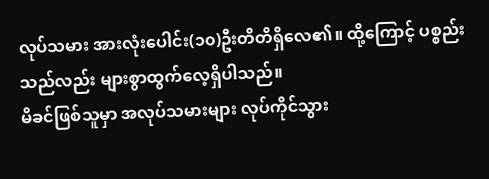လုပ်သမား အားလုံးပေါင်း(၁၀)ဦးတိတိရှိလေ၏။ ထို့ကြောင့် ပစ္စည်းသည်လည်း များစွာထွက်လေ့ရှိပါသည်။
မိခင်ဖြစ်သူမှာ အလုပ်သမားများ လုပ်ကိုင်သွား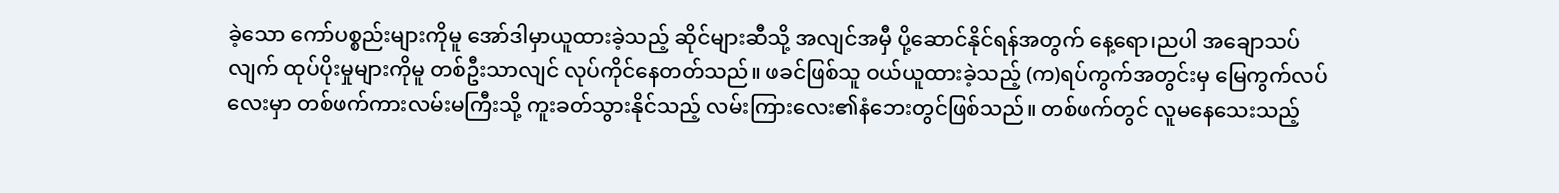ခဲ့သော ကော်ပစ္စည်းများကိုမူ အော်ဒါမှာယူထားခဲ့သည့် ဆိုင်များဆီသို့ အလျင်အမှီ ပို့ဆောင်နိုင်ရန်အတွက် နေ့ရော၊ညပါ အချောသပ်လျက် ထုပ်ပိုးမှုများကိုမူ တစ်ဦးသာလျင် လုပ်ကိုင်နေတတ်သည်။ ဖခင်ဖြစ်သူ ဝယ်ယူထားခဲ့သည့် (က)ရပ်ကွက်အတွင်းမှ မြေကွက်လပ်လေးမှာ တစ်ဖက်ကားလမ်းမကြီးသို့ ကူးခတ်သွားနိုင်သည့် လမ်းကြားလေး၏နံဘေးတွင်ဖြစ်သည်။ တစ်ဖက်တွင် လူမနေသေးသည့်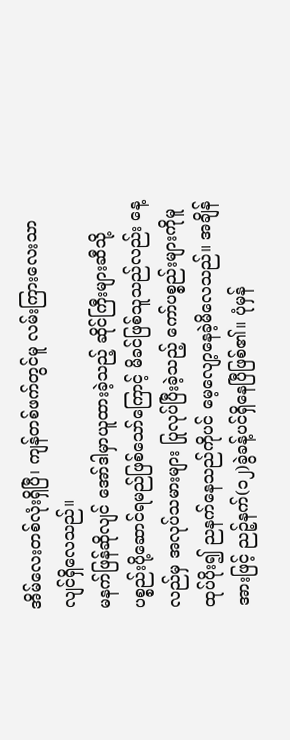အိမ်လေးတစ်လုံးရှိပြီ၊ ကျန်တစ်ဖက်တွင်မူ လမ်းကြားလေးသာလျင်ရှိလေသည်။
မနက်ဖြန်ဆိုလျင် အော်ဒါမှာယူထားခဲ့သည့် ဆိုင်ကြီးများဆီသို့ ပစ္စည်းပို့ဆောင်ရမည်ဖြစ်သော်ကြောင့် မိခင်ဖြစ်သူသည်လည်း နေ့လည်မှ အလုပ်သမားများ ပြုလုပ်ပြီးခဲ့သည့် ကော်ပစ္စည်းများကိုမူ ထုပ်ပိုး၍ ညနက်နေသည်ကိုပင် မေ့လျော့နေခဲ့မိလေသည်။ အချိန်အားဖြင့် ညဉ့်နက်(၁၂)ခွဲခန့်ပင်ရှိနေပြီဖြစ်၏။ ပုံမှန်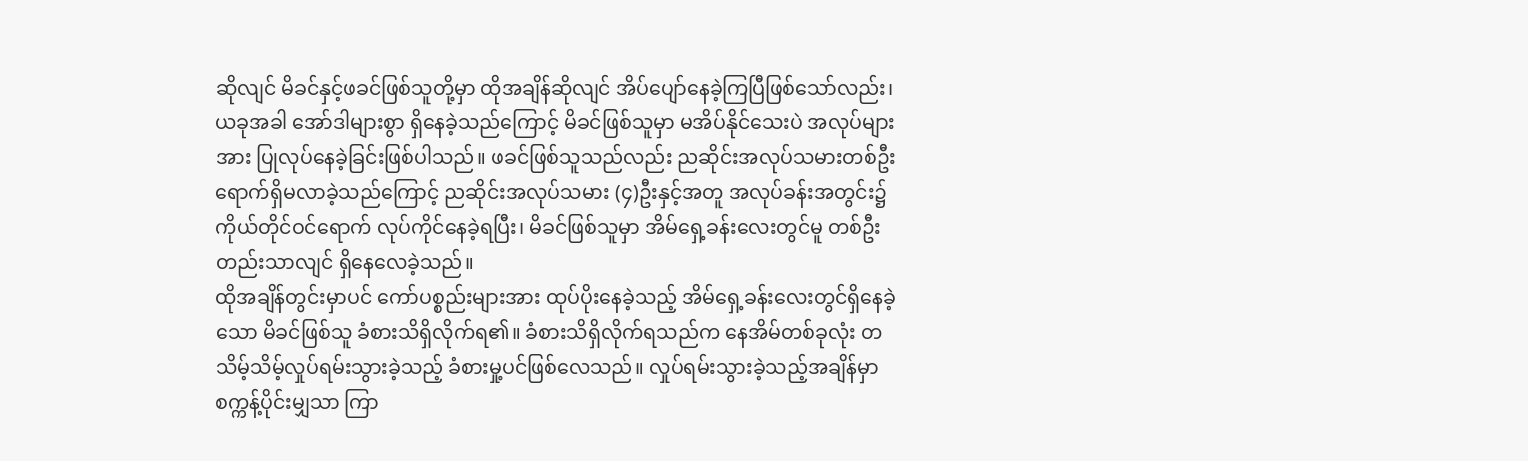ဆိုလျင် မိခင်နှင့်ဖခင်ဖြစ်သူတို့မှာ ထိုအချိန်ဆိုလျင် အိပ်ပျော်နေခဲ့ကြပြီဖြစ်သော်လည်း၊ ယခုအခါ အော်ဒါများစွာ ရှိနေခဲ့သည်ကြောင့် မိခင်ဖြစ်သူမှာ မအိပ်နိုင်သေးပဲ အလုပ်များအား ပြုလုပ်နေခဲ့ခြင်းဖြစ်ပါသည်။ ဖခင်ဖြစ်သူသည်လည်း ညဆိုင်းအလုပ်သမားတစ်ဦး ရောက်ရှိမလာခဲ့သည်ကြောင့် ညဆိုင်းအလုပ်သမား (၄)ဦးနှင့်အတူ အလုပ်ခန်းအတွင်း၌ ကိုယ်တိုင်ဝင်ရောက် လုပ်ကိုင်နေခဲ့ရပြီး၊ မိခင်ဖြစ်သူမှာ အိမ်ရှေ့ခန်းလေးတွင်မူ တစ်ဦးတည်းသာလျင် ရှိနေလေခဲ့သည်။
ထိုအချိန်တွင်းမှာပင် ကော်ပစ္စည်းများအား ထုပ်ပိုးနေခဲ့သည့် အိမ်ရှေ့ခန်းလေးတွင်ရှိနေခဲ့သော မိခင်ဖြစ်သူ ခံစားသိရှိလိုက်ရ၏။ ခံစားသိရှိလိုက်ရသည်က နေအိမ်တစ်ခုလုံး တသိမ့်သိမ့်လှုပ်ရမ်းသွားခဲ့သည့် ခံစားမှု့ပင်ဖြစ်လေသည်။ လှုပ်ရမ်းသွားခဲ့သည့်အချိန်မှာ စက္ကန့်ပိုင်းမျှသာ ကြာ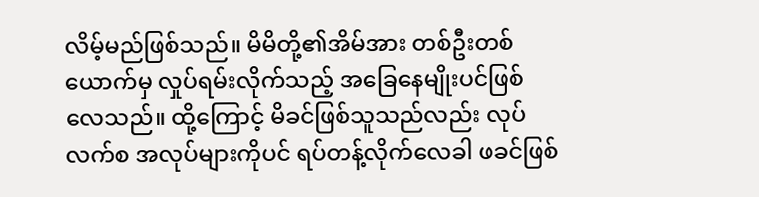လိမ့်မည်ဖြစ်သည်။ မိမိတို့၏အိမ်အား တစ်ဦးတစ်ယောက်မှ လှုပ်ရမ်းလိုက်သည့် အခြေနေမျိုးပင်ဖြစ်လေသည်။ ထို့ကြောင့် မိခင်ဖြစ်သူသည်လည်း လုပ်လက်စ အလုပ်များကိုပင် ရပ်တန့်လိုက်လေခါ ဖခင်ဖြစ်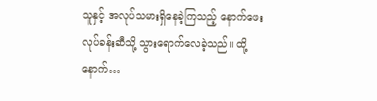သူနှင့် အလုပ်သမားရှိနေခဲ့ကြသည့် နောက်ဖေးလုပ်ခန်းဆီသို့ သွားရောက်လေခဲ့သည်။ ထို့နောက်…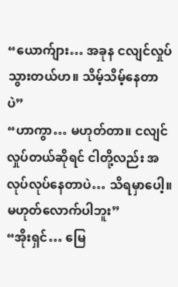“ယောက်ျား… အခုန ငလျင်လှုပ်သွားတယ်ဟ။ သိမ့်သိမ့်နေတာပဲ”
“ဟာကွာ… မဟုတ်တာ။ ငလျင်လှုပ်တယ်ဆိုရင် ငါတို့လည်း အလုပ်လုပ်နေတာပဲ… သိရမှာပေါ့။ မဟုတ်လောက်ပါဘူး”
“အိုးရှင်… မြေ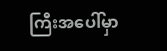ကြီးအပေါ်မှာ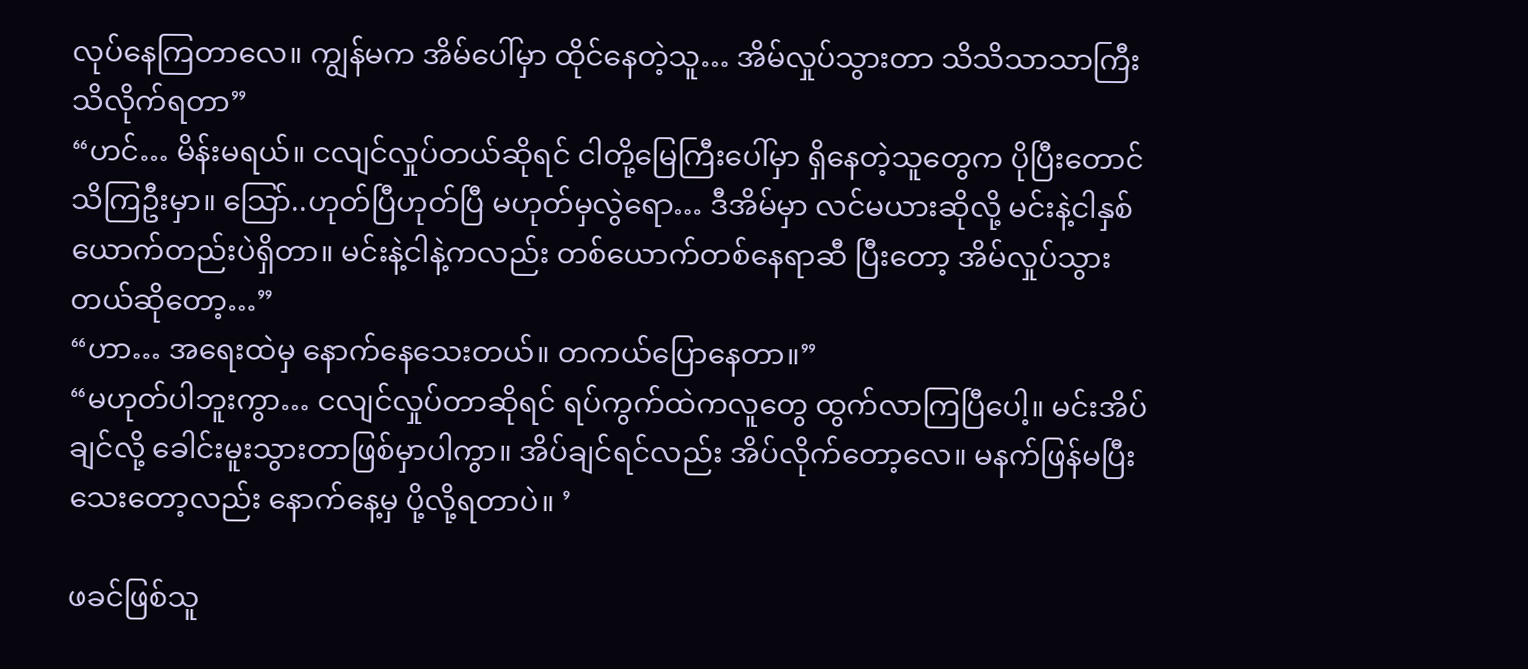လုပ်နေကြတာလေ။ ကျွန်မက အိမ်ပေါ်မှာ ထိုင်နေတဲ့သူ… အိမ်လှုပ်သွားတာ သိသိသာသာကြီး သိလိုက်ရတာ”
“ဟင်… မိန်းမရယ်။ ငလျင်လှုပ်တယ်ဆိုရင် ငါတို့မြေကြီးပေါ်မှာ ရှိနေတဲ့သူတွေက ပိုပြီးတောင်သိကြဦးမှာ။ သြော်..ဟုတ်ပြီဟုတ်ပြီ မဟုတ်မှလွဲရော… ဒီအိမ်မှာ လင်မယားဆိုလို့ မင်းနဲ့ငါနှစ်ယောက်တည်းပဲရှိတာ။ မင်းနဲ့ငါနဲ့ကလည်း တစ်ယောက်တစ်နေရာဆီ ပြီးတော့ အိမ်လှုပ်သွားတယ်ဆိုတော့…”
“ဟာ… အရေးထဲမှ နောက်နေသေးတယ်။ တကယ်ပြောနေတာ။”
“မဟုတ်ပါဘူးကွာ… ငလျင်လှုပ်တာဆိုရင် ရပ်ကွက်ထဲကလူတွေ ထွက်လာကြပြီပေါ့။ မင်းအိပ်ချင်လို့ ခေါင်းမူးသွားတာဖြစ်မှာပါကွာ။ အိပ်ချင်ရင်လည်း အိပ်လိုက်တော့လေ။ မနက်ဖြန်မပြီးသေးတော့လည်း နောက်နေ့မှ ပို့လို့ရတာပဲ။ ’

ဖခင်ဖြစ်သူ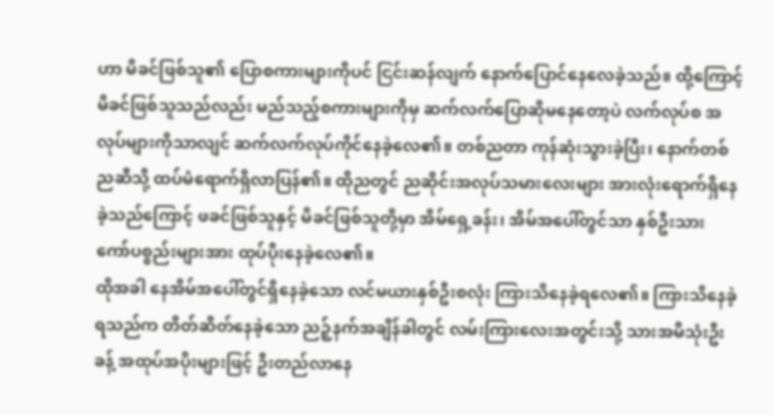ဟာ မိခင်ဖြစ်သူ၏ ပြောစကားများကိုပင် ငြင်းဆန်လျက် နောက်ပြောင်နေလေခဲ့သည်။ ထို့ကြောင့် မိခင်ဖြစ်သူသည်လည်း မည်သည့်စကားများကိုမှ ဆက်လက်ပြောဆိုမနေတော့ပဲ လက်လုပ်စ အလုပ်များကိုသာလျင် ဆက်လက်လုပ်ကိုင်နေခဲ့လေ၏။ တစ်ညတာ ကုန်ဆုံးသွားခဲ့ပြီး၊ နောက်တစ်ညဆီသို့ ထပ်မံရောက်ရှိလာပြန်၏။ ထိုညတွင် ညဆိုင်းအလုပ်သမားလေးများ အားလုံးရောက်ရှိနေခဲ့သည်ကြောင့် ဖခင်ဖြစ်သူနှင့် မိခင်ဖြစ်သူတို့မှာ အိမ်ရှေ့ခန်း၊ အိမ်အပေါ်တွင်သာ နှစ်ဦးသား ကော်ပစ္စည်းများအား ထုပ်ပိုးနေခဲ့လေ၏။
ထိုအခါ နေအိမ်အပေါ်တွင်ရှိနေခဲ့သော လင်မယားနှစ်ဦးစလုံး ကြားသိနေခဲ့ရလေ၏။ ကြားသိနေခဲ့ရသည်က တိတ်ဆိတ်နေခဲ့သော ညဉ့်နက်အချိန်ခါတွင် လမ်းကြားလေးအတွင်းသို့ သားအမိသုံးဦးခန့် အထုပ်အပိုးများဖြင့် ဦးတည်လာနေ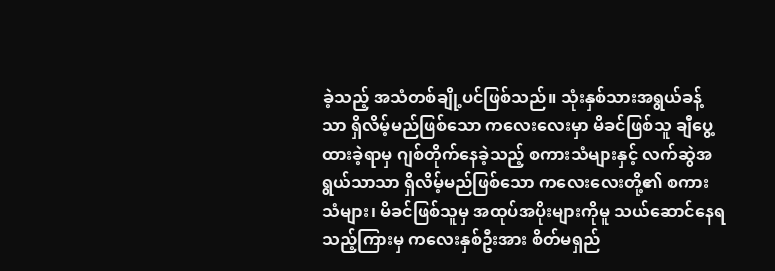ခဲ့သည့် အသံတစ်ချို့ပင်ဖြစ်သည်။ သုံးနှစ်သားအရွယ်ခန့်သာ ရှိလိမ့်မည်ဖြစ်သော ကလေးလေးမှာ မိခင်ဖြစ်သူ ချီပွေ့ထားခဲ့ရာမှ ဂျစ်တိုက်နေခဲ့သည့် စကားသံများနှင့် လက်ဆွဲအရွယ်သာသာ ရှိလိမ့်မည်ဖြစ်သော ကလေးလေးတို့၏ စကားသံများ၊ မိခင်ဖြစ်သူမှ အထုပ်အပိုးများကိုမူ သယ်ဆောင်နေရသည့်ကြားမှ ကလေးနှစ်ဦးအား စိတ်မရှည်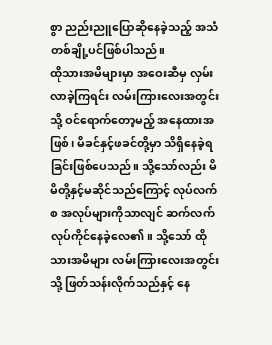စွာ ညည်းညူပြောဆိုနေခဲ့သည့် အသံတစ်ချို့ပင်ဖြစ်ပါသည်။
ထိုသားအမိများမှာ အဝေးဆီမှ လှမ်းလာခဲ့ကြရင်း လမ်းကြားလေးအတွင်းသို့ ဝင်ရောက်တော့မည့် အနေထားအဖြစ်၊ မိခင်နှင့်ဖခင်တို့မှာ သိရှိနေခဲ့ရခြင်းဖြစ်ပေသည်။ သို့သော်လည်း မိမိတို့နှင့်မဆိုင်သည်ကြောင့် လုပ်လက်စ အလုပ်များကိုသာလျင် ဆက်လက်လုပ်ကိုင်နေခဲ့လေ၏။ သို့သော် ထိုသားအမိများ လမ်းကြားလေးအတွင်းသို့ ဖြတ်သန်းလိုက်သည်နှင့် နေ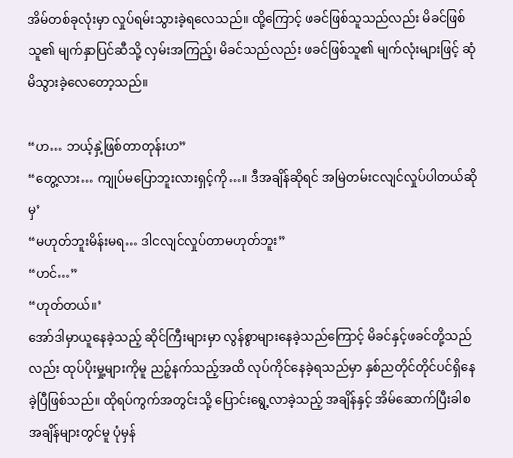အိမ်တစ်ခုလုံးမှာ လှုပ်ရမ်းသွားခဲ့ရလေသည်။ ထို့ကြောင့် ဖခင်ဖြစ်သူသည်လည်း မိခင်ဖြစ်သူ၏ မျက်နှာပြင်ဆီသို့ လှမ်းအကြည့်၊ မိခင်သည်လည်း ဖခင်ဖြစ်သူ၏ မျက်လုံးများဖြင့် ဆုံမိသွားခဲ့လေတော့သည်။

“ဟ… ဘယ့်နှဲ့ဖြစ်တာတုန်းဟ”
“တွေ့လား… ကျုပ်မပြောဘူးလားရှင့်ကို…။ ဒီအချိန်ဆိုရင် အမြဲတမ်းငလျင်လှုပ်ပါတယ်ဆိုမှ’
“မဟုတ်ဘူးမိန်းမရ… ဒါငလျင်လှုပ်တာမဟုတ်ဘူး”
“ဟင်…”
“ဟုတ်တယ်။’
အော်ဒါမှာယူနေခဲ့သည့် ဆိုင်ကြီးများမှာ လွန်စွာများနေခဲ့သည်ကြောင့် မိခင်နှင့်ဖခင်တို့သည်လည်း ထုပ်ပိုးမှု့များကိုမူ ညဉ့်နက်သည့်အထိ လုပ်ကိုင်နေခဲ့ရသည်မှာ နှစ်ညတိုင်တိုင်ပင်ရှိနေခဲ့ပြီဖြစ်သည်။ ထိုရပ်ကွက်အတွင်းသို့ ပြောင်းရွေ့လာခဲ့သည့် အချိန်နှင့် အိမ်ဆောက်ပြီးခါစ အချိန်များတွင်မူ ပုံမှန်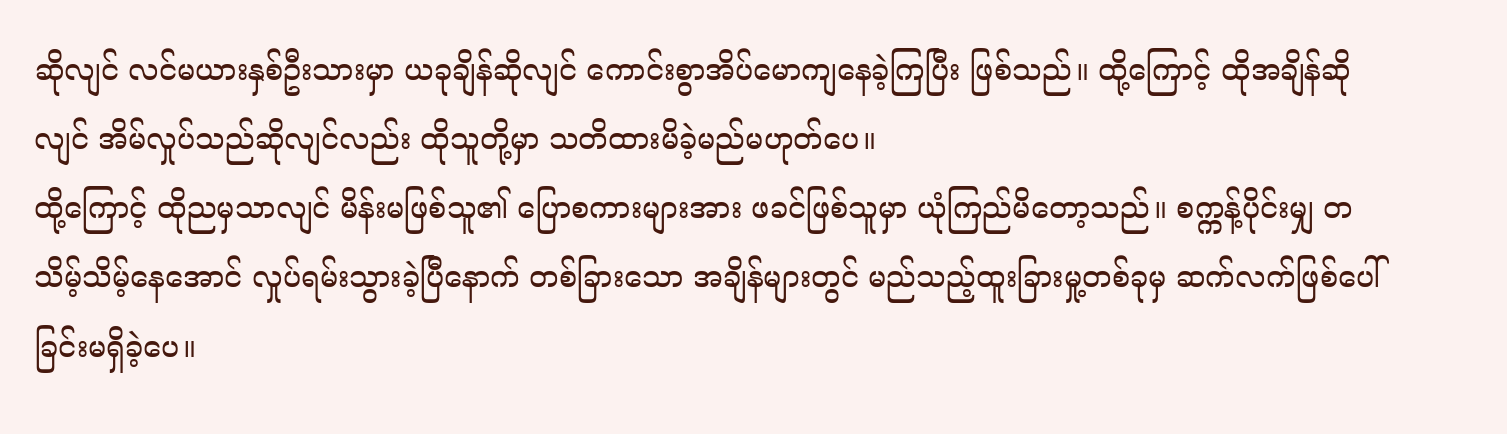ဆိုလျင် လင်မယားနှစ်ဦးသားမှာ ယခုချိန်ဆိုလျင် ကောင်းစွာအိပ်မောကျနေခဲ့ကြပြီး ဖြစ်သည်။ ထို့ကြောင့် ထိုအချိန်ဆိုလျင် အိမ်လှုပ်သည်ဆိုလျင်လည်း ထိုသူတို့မှာ သတိထားမိခဲ့မည်မဟုတ်ပေ။
ထို့ကြောင့် ထိုညမှသာလျင် မိန်းမဖြစ်သူ၏ ပြောစကားများအား ဖခင်ဖြစ်သူမှာ ယုံကြည်မိတော့သည်။ စက္ကန့်ပိုင်းမျှ တသိမ့်သိမ့်နေအောင် လှုပ်ရမ်းသွားခဲ့ပြီနောက် တစ်ခြားသော အချိန်များတွင် မည်သည့်ထူးခြားမှု့တစ်ခုမှ ဆက်လက်ဖြစ်ပေါ်ခြင်းမရှိခဲ့ပေ။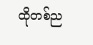ထိုတစ်ည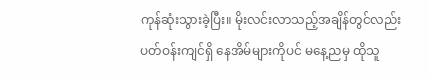ကုန်ဆုံးသွားခဲ့ပြီး။ မိုးလင်းလာသည့်အချိန်တွင်လည်း ပတ်ဝန်းကျင်ရှိ နေအိမ်များကိုပင် မနေ့ညမှ ထိုသူ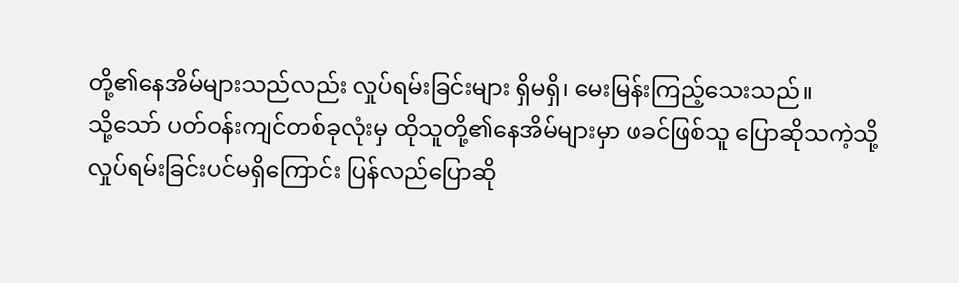တို့၏နေအိမ်များသည်လည်း လှုပ်ရမ်းခြင်းများ ရှိမရှိ၊ မေးမြန်းကြည့်သေးသည်။
သို့သော် ပတ်ဝန်းကျင်တစ်ခုလုံးမှ ထိုသူတို့၏နေအိမ်များမှာ ဖခင်ဖြစ်သူ ပြောဆိုသကဲ့သို့ လှုပ်ရမ်းခြင်းပင်မရှိကြောင်း ပြန်လည်ပြောဆို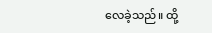လေခဲ့သည်။ ထို့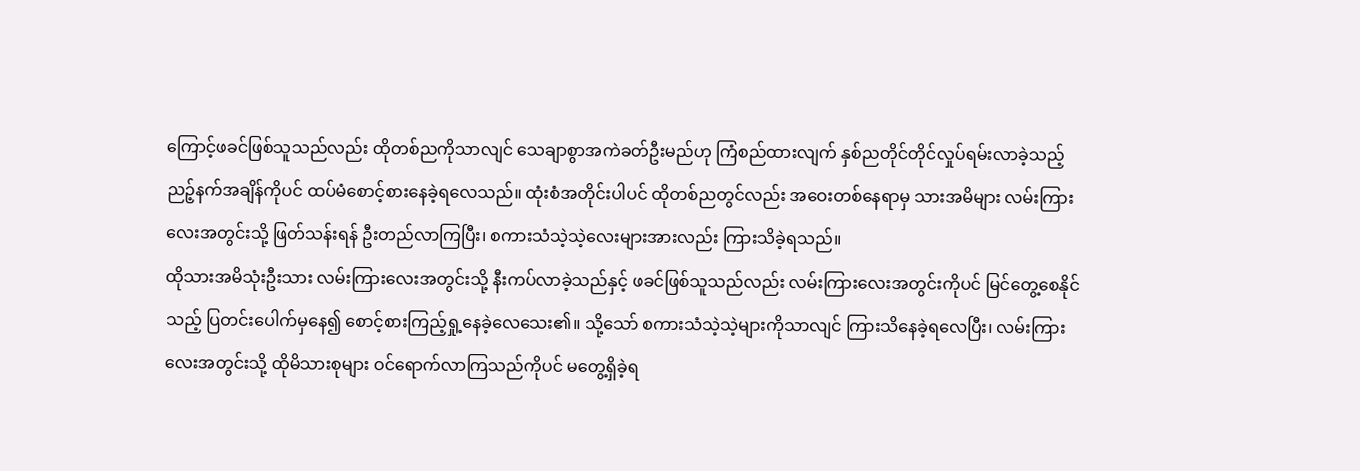ကြောင့်ဖခင်ဖြစ်သူသည်လည်း ထိုတစ်ညကိုသာလျင် သေချာစွာအကဲခတ်ဦးမည်ဟု ကြံစည်ထားလျက် နှစ်ညတိုင်တိုင်လှုပ်ရမ်းလာခဲ့သည့် ညဉ့်နက်အချိန်ကိုပင် ထပ်မံစောင့်စားနေခဲ့ရလေသည်။ ထုံးစံအတိုင်းပါပင် ထိုတစ်ညတွင်လည်း အဝေးတစ်နေရာမှ သားအမိများ လမ်းကြားလေးအတွင်းသို့ ဖြတ်သန်းရန် ဦးတည်လာကြပြီး၊ စကားသံသဲ့သဲ့လေးများအားလည်း ကြားသိခဲ့ရသည်။
ထိုသားအမိသုံးဦးသား လမ်းကြားလေးအတွင်းသို့ နီးကပ်လာခဲ့သည်နှင့် ဖခင်ဖြစ်သူသည်လည်း လမ်းကြားလေးအတွင်းကိုပင် မြင်တွေ့စေနိုင်သည့် ပြတင်းပေါက်မှနေ၍ စောင့်စားကြည့်ရှု့နေခဲ့လေသေး၏။ သို့သော် စကားသံသဲ့သဲ့များကိုသာလျင် ကြားသိနေခဲ့ရလေပြီး၊ လမ်းကြားလေးအတွင်းသို့ ထိုမိသားစုများ ဝင်ရောက်လာကြသည်ကိုပင် မတွေ့ရှိခဲ့ရ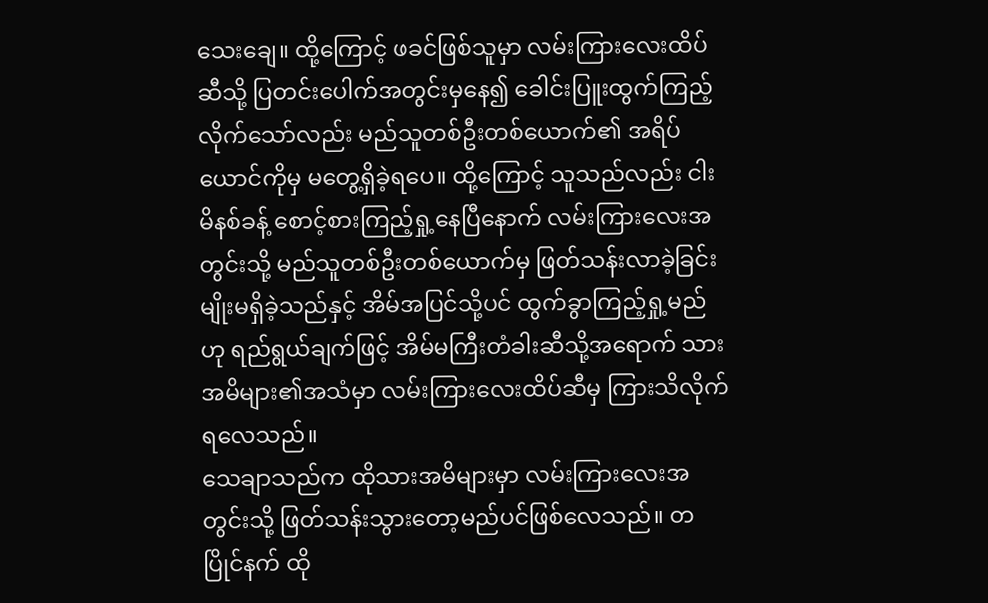သေးချေ။ ထို့ကြောင့် ဖခင်ဖြစ်သူမှာ လမ်းကြားလေးထိပ်ဆီသို့ ပြတင်းပေါက်အတွင်းမှနေ၍ ခေါင်းပြူးထွက်ကြည့်လိုက်သော်လည်း မည်သူတစ်ဦးတစ်ယောက်၏ အရိပ်ယောင်ကိုမှ မတွေ့ရှိခဲ့ရပေ။ ထို့ကြောင့် သူသည်လည်း ငါးမိနစ်ခန့် စောင့်စားကြည့်ရှု့နေပြီနောက် လမ်းကြားလေးအတွင်းသို့ မည်သူတစ်ဦးတစ်ယောက်မှ ဖြတ်သန်းလာခဲ့ခြင်းမျိုးမရှိခဲ့သည်နှင့် အိမ်အပြင်သို့ပင် ထွက်ခွာကြည့်ရှု့မည်ဟု ရည်ရွယ်ချက်ဖြင့် အိမ်မကြီးတံခါးဆီသို့အရောက် သားအမိများ၏အသံမှာ လမ်းကြားလေးထိပ်ဆီမှ ကြားသိလိုက်ရလေသည်။
သေချာသည်က ထိုသားအမိများမှာ လမ်းကြားလေးအတွင်းသို့ ဖြတ်သန်းသွားတော့မည်ပင်ဖြစ်လေသည်။ တပြိုင်နက် ထို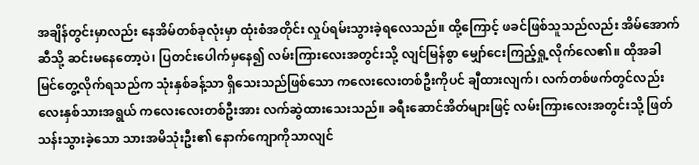အချိန်တွင်းမှာလည်း နေအိမ်တစ်ခုလုံးမှာ ထုံးစံအတိုင်း လှုပ်ရမ်းသွားခဲ့ရလေသည်။ ထို့ကြောင့် ဖခင်ဖြစ်သူသည်လည်း အိမ်အောက်ဆီသို့ ဆင်းမနေတော့ပဲ၊ ပြတင်းပေါက်မှနေ၍ လမ်းကြားလေးအတွင်းသို့ လျင်မြန်စွာ မျှော်ငေးကြည့်ရှု့လိုက်လေ၏။ ထိုအခါမြင်တွေ့လိုက်ရသည်က သုံးနှစ်ခန့်သာ ရှိသေးသည်ဖြစ်သော ကလေးလေးတစ်ဦးကိုပင် ချီထားလျက်၊ လက်တစ်ဖက်တွင်လည်း လေးနှစ်သားအရွယ် ကလေးလေးတစ်ဦးအား လက်ဆွဲထားသေးသည်။ ခရီးဆောင်အိတ်များဖြင့် လမ်းကြားလေးအတွင်းသို့ ဖြတ်သန်းသွားခဲ့သော သားအမိသုံးဦး၏ နောက်ကျောကိုသာလျင်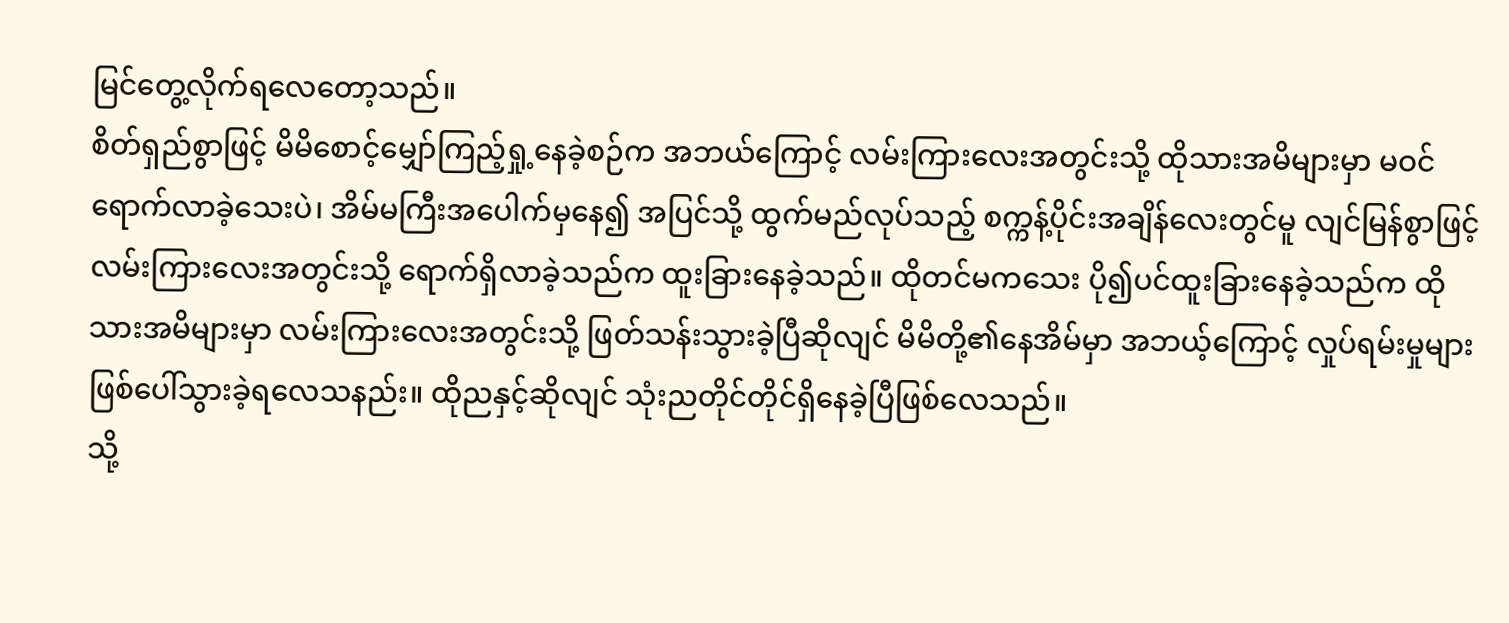မြင်တွေ့လိုက်ရလေတော့သည်။
စိတ်ရှည်စွာဖြင့် မိမိစောင့်မျှော်ကြည့်ရှု့နေခဲ့စဉ်က အဘယ်ကြောင့် လမ်းကြားလေးအတွင်းသို့ ထိုသားအမိများမှာ မဝင်ရောက်လာခဲ့သေးပဲ၊ အိမ်မကြီးအပေါက်မှနေ၍ အပြင်သို့ ထွက်မည်လုပ်သည့် စက္ကန့်ပိုင်းအချိန်လေးတွင်မူ လျင်မြန်စွာဖြင့် လမ်းကြားလေးအတွင်းသို့ ရောက်ရှိလာခဲ့သည်က ထူးခြားနေခဲ့သည်။ ထိုတင်မကသေး ပို၍ပင်ထူးခြားနေခဲ့သည်က ထိုသားအမိများမှာ လမ်းကြားလေးအတွင်းသို့ ဖြတ်သန်းသွားခဲ့ပြီဆိုလျင် မိမိတို့၏နေအိမ်မှာ အဘယ့်ကြောင့် လှုပ်ရမ်းမှုများ ဖြစ်ပေါ်သွားခဲ့ရလေသနည်း။ ထိုညနှင့်ဆိုလျင် သုံးညတိုင်တိုင်ရှိနေခဲ့ပြီဖြစ်လေသည်။
သို့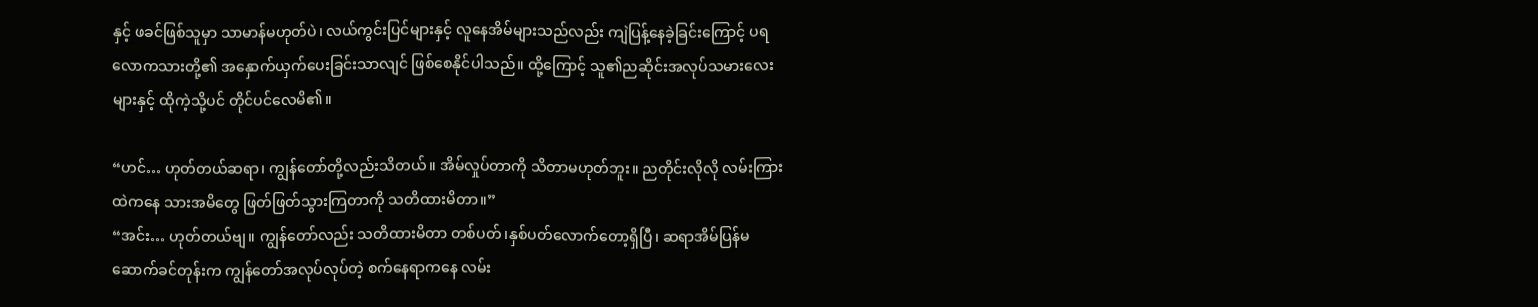နှင့် ဖခင်ဖြစ်သူမှာ သာမာန်မဟုတ်ပဲ၊ လယ်ကွင်းပြင်များနှင့် လူနေအိမ်များသည်လည်း ကျဲပြန့်နေခဲ့ခြင်းကြောင့် ပရလောကသားတို့၏ အနှောက်ယှက်ပေးခြင်းသာလျင် ဖြစ်စေနိုင်ပါသည်။ ထို့ကြောင့် သူ၏ညဆိုင်းအလုပ်သမားလေးများနှင့် ထိုကဲ့သို့ပင် တိုင်ပင်လေမိ၏။

“ဟင်… ဟုတ်တယ်ဆရာ၊ ကျွန်တော်တို့လည်းသိတယ်။ အိမ်လှုပ်တာကို သိတာမဟုတ်ဘူး။ ညတိုင်းလိုလို လမ်းကြားထဲကနေ သားအမိတွေ ဖြတ်ဖြတ်သွားကြတာကို သတိထားမိတာ။”
“အင်း… ဟုတ်တယ်ဗျ။ ကျွန်တော်လည်း သတိထားမိတာ တစ်ပတ်၊နှစ်ပတ်လောက်တော့ရှိပြီ၊ ဆရာအိမ်ပြန်မဆောက်ခင်တုန်းက ကျွန်တော်အလုပ်လုပ်တဲ့ စက်နေရာကနေ လမ်း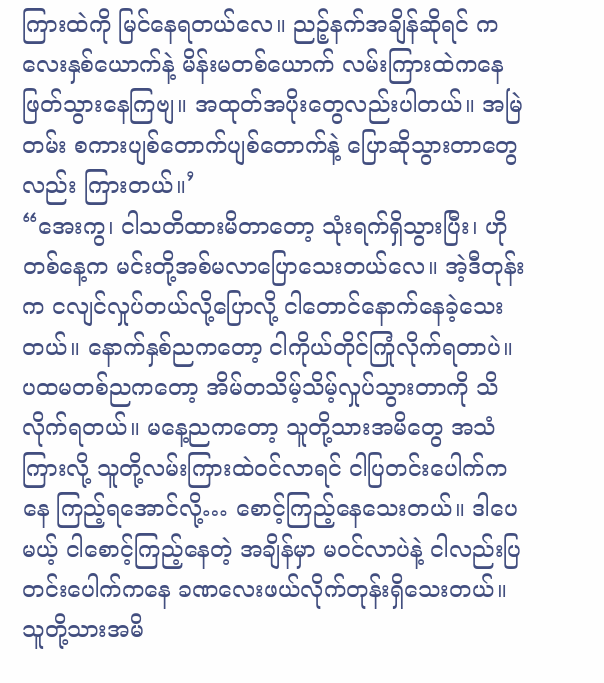ကြားထဲကို မြင်နေရတယ်လေ။ ညဉ့်နက်အချိန်ဆိုရင် ကလေးနှစ်ယောက်နဲ့ မိန်းမတစ်ယောက် လမ်းကြားထဲကနေ ဖြတ်သွားနေကြဗျ။ အထုတ်အပိုးတွေလည်းပါတယ်။ အမြဲတမ်း စကားပျစ်တောက်ပျစ်တောက်နဲ့ ပြောဆိုသွားတာတွေလည်း ကြားတယ်။’
“အေးကွ၊ ငါသတိထားမိတာတော့ သုံးရက်ရှိသွားပြီး၊ ဟိုတစ်နေ့က မင်းတို့အစ်မလာပြောသေးတယ်လေ။ အဲ့ဒီတုန်းက ငလျင်လှုပ်တယ်လို့ပြောလို့ ငါတောင်နောက်နေခဲ့သေးတယ်။ နောက်နှစ်ညကတော့ ငါကိုယ်တိုင်ကြုံလိုက်ရတာပဲ။ ပထမတစ်ညကတော့ အိမ်တသိမ့်သိမ့်လှုပ်သွားတာကို သိလိုက်ရတယ်။ မနေ့ညကတော့ သူတို့သားအမိတွေ အသံကြားလို့ သူတို့လမ်းကြားထဲဝင်လာရင် ငါပြတင်းပေါက်ကနေ ကြည့်ရအောင်လို့… စောင့်ကြည့်နေသေးတယ်။ ဒါပေမယ့် ငါစောင့်ကြည့်နေတဲ့ အချိန်မှာ မဝင်လာပဲနဲ့ ငါလည်းပြတင်းပေါက်ကနေ ခဏလေးဖယ်လိုက်တုန်းရှိသေးတယ်။ သူတို့သားအမိ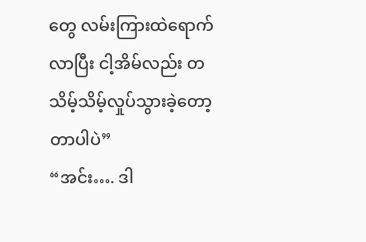တွေ လမ်းကြားထဲရောက်လာပြီး ငါ့အိမ်လည်း တသိမ့်သိမ့်လှုပ်သွားခဲ့တော့တာပါပဲ”
“အင်း…. ဒါ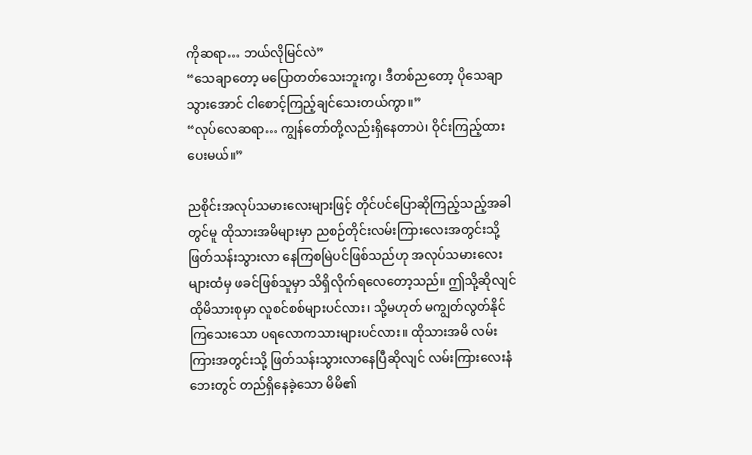ကိုဆရာ… ဘယ်လိုမြင်လဲ”
“သေချာတော့ မပြောတတ်သေးဘူးကွ၊ ဒီတစ်ညတော့ ပိုသေချာသွားအောင် ငါစောင့်ကြည့်ချင်သေးတယ်ကွာ။”
“လုပ်လေဆရာ… ကျွန်တော်တို့လည်းရှိနေတာပဲ၊ ဝိုင်းကြည့်ထားပေးမယ်။”

ညစိုင်းအလုပ်သမားလေးများဖြင့် တိုင်ပင်ပြောဆိုကြည့်သည့်အခါတွင်မူ ထိုသားအမိများမှာ ညစဉ်တိုင်းလမ်းကြားလေးအတွင်းသို့ ဖြတ်သန်းသွားလာ နေကြစမြဲပင်ဖြစ်သည်ဟု အလုပ်သမားလေးများထံမှ ဖခင်ဖြစ်သူမှာ သိရှိလိုက်ရလေတော့သည်။ ဤသို့ဆိုလျင် ထိုမိသားစုမှာ လူစင်စစ်များပင်လား၊ သို့မဟုတ် မကျွတ်လွတ်နိုင်ကြသေးသော ပရလောကသားများပင်လား။ ထိုသားအမိ လမ်းကြားအတွင်းသို့ ဖြတ်သန်းသွားလာနေပြီဆိုလျင် လမ်းကြားလေးနံဘေးတွင် တည်ရှိနေခဲ့သော မိမိ၏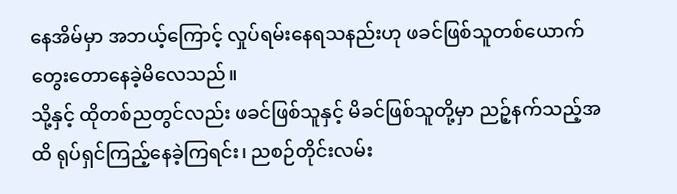နေအိမ်မှာ အဘယ့်ကြောင့် လှုပ်ရမ်းနေရသနည်းဟု ဖခင်ဖြစ်သူတစ်ယောက် တွေးတောနေခဲ့မိလေသည်။
သို့နှင့် ထိုတစ်ညတွင်လည်း ဖခင်ဖြစ်သူနှင့် မိခင်ဖြစ်သူတို့မှာ ညဉ့်နက်သည့်အထိ ရုပ်ရှင်ကြည့်နေခဲ့ကြရင်း၊ ညစဉ်တိုင်းလမ်း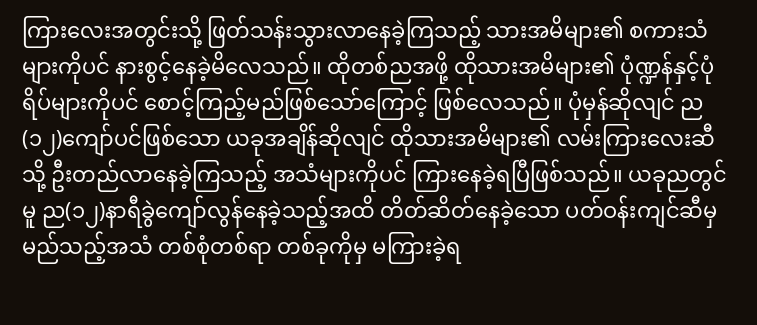ကြားလေးအတွင်းသို့ ဖြတ်သန်းသွားလာနေခဲ့ကြသည့် သားအမိများ၏ စကားသံများကိုပင် နားစွင့်နေခဲ့မိလေသည်။ ထိုတစ်ညအဖို့ ထိုသားအမိများ၏ ပုံဏ္ဍန်နှင့်ပုံရိပ်များကိုပင် စောင့်ကြည့်မည်ဖြစ်သော်ကြောင့် ဖြစ်လေသည်။ ပုံမှန်ဆိုလျင် ည(၁၂)ကျော်ပင်ဖြစ်သော ယခုအချိန်ဆိုလျင် ထိုသားအမိများ၏ လမ်းကြားလေးဆီသို့ ဦးတည်လာနေခဲ့ကြသည့် အသံများကိုပင် ကြားနေခဲ့ရပြီဖြစ်သည်။ ယခုညတွင်မူ ည(၁၂)နာရီခွဲကျော်လွန်နေခဲ့သည့်အထိ တိတ်ဆိတ်နေခဲ့သော ပတ်ဝန်းကျင်ဆီမှ မည်သည့်အသံ တစ်စုံတစ်ရာ တစ်ခုကိုမှ မကြားခဲ့ရ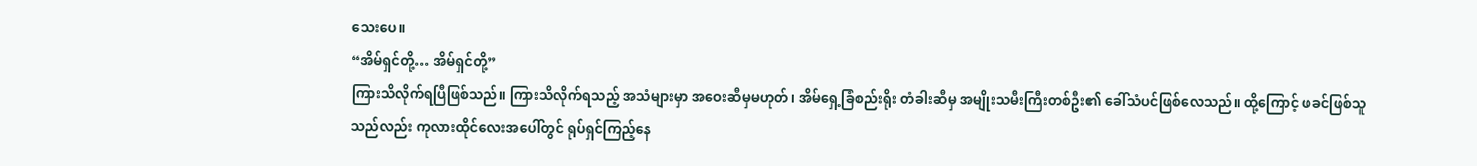သေးပေ။
“အိမ်ရှင်တို့… အိမ်ရှင်တို့”
ကြားသိလိုက်ရပြီဖြစ်သည်။ ကြားသိလိုက်ရသည့် အသံများမှာ အဝေးဆီမှမဟုတ်၊ အိမ်ရှေ့ခြံစည်းရိုး တံခါးဆီမှ အမျိုးသမီးကြီးတစ်ဦး၏ ခေါ်သံပင်ဖြစ်လေသည်။ ထို့ကြောင့် ဖခင်ဖြစ်သူသည်လည်း ကုလားထိုင်လေးအပေါ်တွင် ရုပ်ရှင်ကြည့်နေ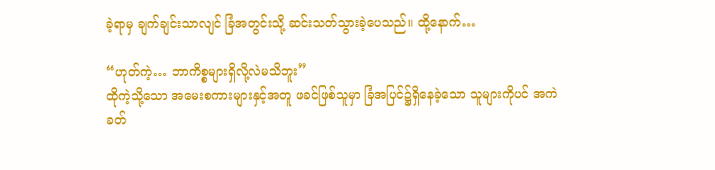ခဲ့ရာမှ ချက်ချင်းသာလျင် ခြံအတွင်းသို့ ဆင်းသတ်သွားခဲ့ပေသည်။ ထို့နောက်…

“ဟုတ်ကဲ့… ဘာကိစ္စများရှိလို့လဲမသိဘူး”
ထိုကဲ့သို့သော အမေးစကားများနှင့်အတူ ဖခင်ဖြစ်သူမှာ ခြံအပြင်၌ရှိနေခဲ့သော သူများကိုပင် အကဲခတ်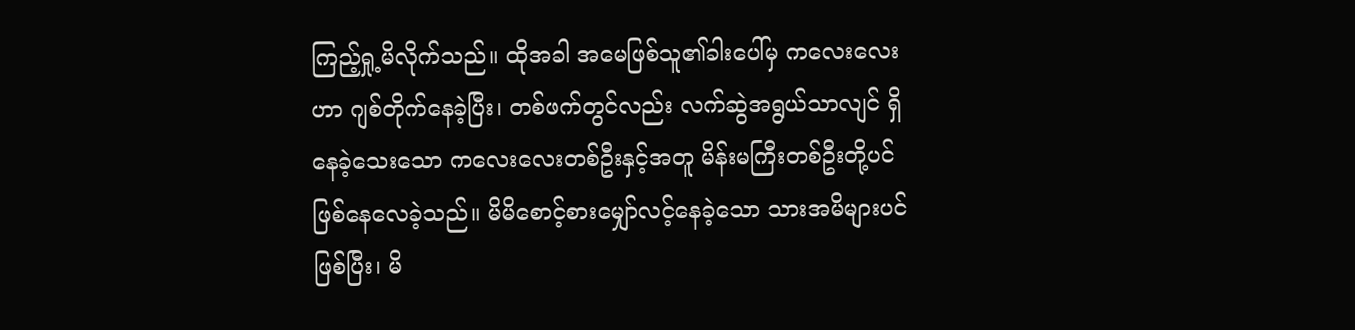ကြည့်ရှု့မိလိုက်သည်။ ထိုအခါ အမေဖြစ်သူ၏ခါးပေါ်မှ ကလေးလေးဟာ ဂျစ်တိုက်နေခဲ့ပြီး၊ တစ်ဖက်တွင်လည်း လက်ဆွဲအရွယ်သာလျင် ရှိနေခဲ့သေးသော ကလေးလေးတစ်ဦးနှင့်အတူ မိန်းမကြီးတစ်ဦးတို့ပင် ဖြစ်နေလေခဲ့သည်။ မိမိစောင့်စားမျှော်လင့်နေခဲ့သော သားအမိများပင်ဖြစ်ပြီး၊ မိ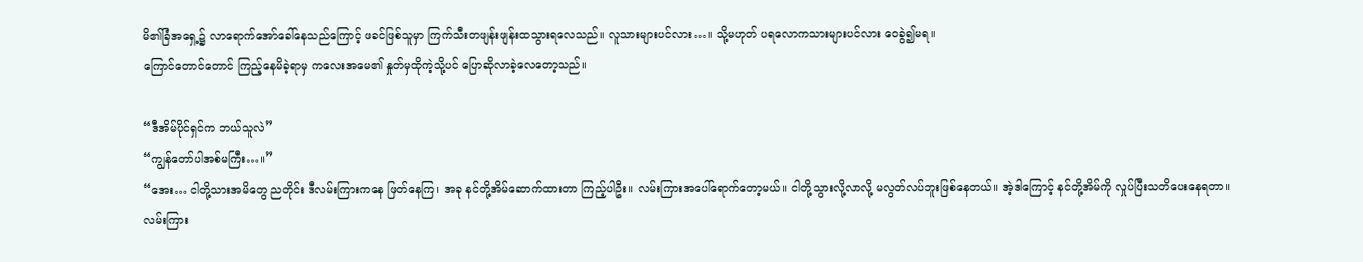မိ၏ခြံအရှေ့၌ လာရောက်အော်ခေါ်နေသည်ကြောင့် ဖခင်ဖြစ်သူမှာ ကြက်သီးတဖျန်းဖျန်းထသွားရလေသည်။ လူသားများပင်လား…။ သို့မဟုတ် ပရလောကသားများပင်လား ဝေခွဲ၍မရ။
ကြောင်တောင်တောင် ကြည့်နေမိခဲ့ရာမှ ကလေးအမေ၏ နှုတ်မှထိုကဲ့သို့ပင် ပြောဆိုလာခဲ့လေတော့သည်။

“ဒီအိမ်ပိုင်ရှင်က ဘယ်သူလဲ”
“ကျွန်တော်ပါအစ်မကြီး…။”
“အေး… ငါတို့သားအမိတွေ ညတိုင်း ဒီလမ်းကြားကနေ ဖြတ်နေကြ၊ အခု နင်တို့အိမ်ဆောက်ထားတာ ကြည့်ပါဦး။ လမ်းကြားအပေါ်ရောက်တော့မယ်။ ငါတို့သွားလို့လာလို့ မလွတ်လပ်ဘူးဖြစ်နေတယ်။ အဲ့ဒါကြောင့် နင်တို့အိမ်ကို လှုပ်ပြီးသတိပေးနေရတာ။ လမ်းကြား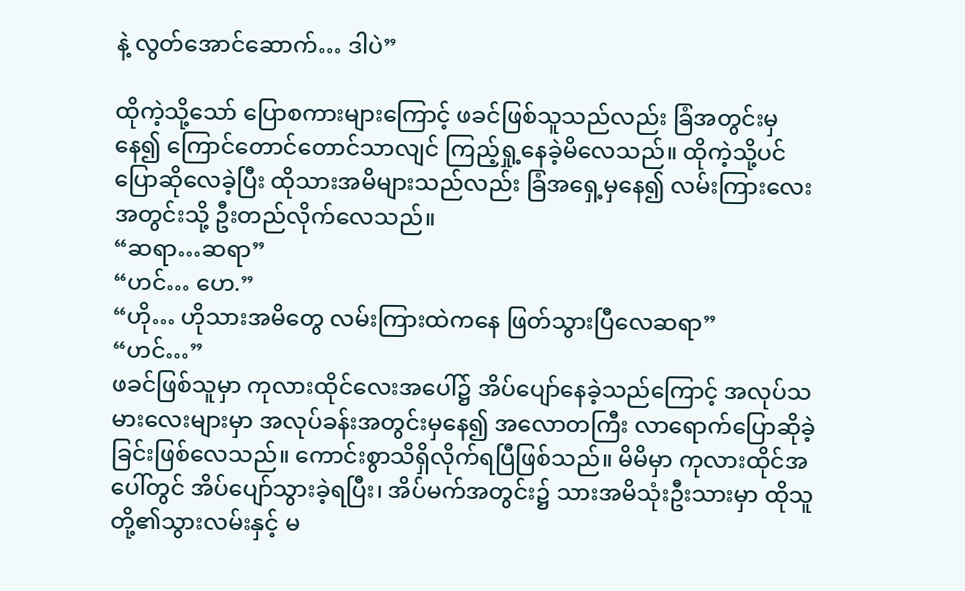နဲ့ လွတ်အောင်ဆောက်… ဒါပဲ”

ထိုကဲ့သို့သော် ပြောစကားများကြောင့် ဖခင်ဖြစ်သူသည်လည်း ခြံအတွင်းမှနေ၍ ကြောင်တောင်တောင်သာလျင် ကြည့်ရှု့နေခဲ့မိလေသည်။ ထိုကဲ့သို့ပင် ပြောဆိုလေခဲ့ပြီး ထိုသားအမိများသည်လည်း ခြံအရှေ့မှနေ၍ လမ်းကြားလေးအတွင်းသို့ ဦးတည်လိုက်လေသည်။
“ဆရာ…ဆရာ”
“ဟင်… ဟေ.”
“ဟို… ဟိုသားအမိတွေ လမ်းကြားထဲကနေ ဖြတ်သွားပြီလေဆရာ”
“ဟင်…”
ဖခင်ဖြစ်သူမှာ ကုလားထိုင်လေးအပေါ်၌ အိပ်ပျော်နေခဲ့သည်ကြောင့် အလုပ်သမားလေးများမှာ အလုပ်ခန်းအတွင်းမှနေ၍ အလောတကြီး လာရောက်ပြောဆိုခဲ့ခြင်းဖြစ်လေသည်။ ကောင်းစွာသိရှိလိုက်ရပြီဖြစ်သည်။ မိမိမှာ ကုလားထိုင်အပေါ်တွင် အိပ်ပျော်သွားခဲ့ရပြီး၊ အိပ်မက်အတွင်း၌ သားအမိသုံးဦးသားမှာ ထိုသူတို့၏သွားလမ်းနှင့် မ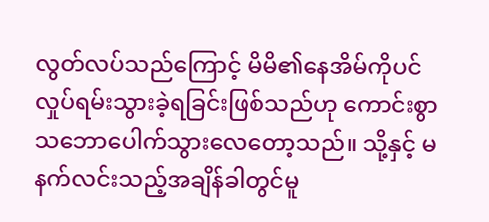လွတ်လပ်သည်ကြောင့် မိမိ၏နေအိမ်ကိုပင် လှုပ်ရမ်းသွားခဲ့ရခြင်းဖြစ်သည်ဟု ကောင်းစွာသဘောပေါက်သွားလေတော့သည်။ သို့နှင့် မနက်လင်းသည့်အချိန်ခါတွင်မူ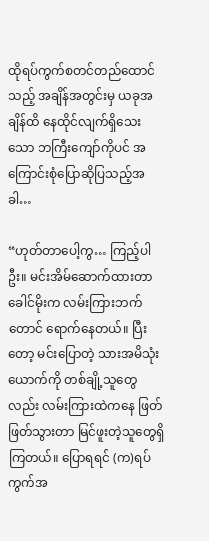ထိုရပ်ကွက်စတင်တည်ထောင်သည့် အချိန်အတွင်းမှ ယခုအချိန်ထိ နေထိုင်လျက်ရှိသေးသော ဘကြီးကျော်ကိုပင် အကြောင်းစုံပြောဆိုပြသည့်အခါ…

“ဟုတ်တာပေါ့ကွ… ကြည့်ပါဦး။ မင်းအိမ်ဆောက်ထားတာ ခေါင်မိုးက လမ်းကြားဘက်တောင် ရောက်နေတယ်။ ပြီးတော့ မင်းပြောတဲ့ သားအမိသုံးယောက်ကို တစ်ချို့သူတွေလည်း လမ်းကြားထဲကနေ ဖြတ်ဖြတ်သွားတာ မြင်ဖူးတဲ့သူတွေရှိကြတယ်။ ပြောရရင် (က)ရပ်ကွက်အ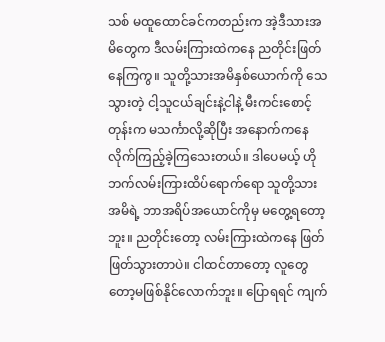သစ် မထူထောင်ခင်ကတည်းက အဲ့ဒီသားအမိတွေက ဒီလမ်းကြားထဲကနေ ညတိုင်းဖြတ်နေကြကွ။ သူတို့သားအမိနှစ်ယောက်ကို သေသွားတဲ့ ငါ့သူငယ်ချင်းနဲ့ငါနဲ့ မီးကင်းစောင့်တုန်းက မသင်္ကာလို့ဆိုပြီး အနောက်ကနေ လိုက်ကြည့်ခဲ့ကြသေးတယ်။ ဒါပေမယ့် ဟိုဘက်လမ်းကြားထိပ်ရောက်ရော သူတို့သားအမိရဲ့ ဘာအရိပ်အယောင်ကိုမှ မတွေ့ရတော့ဘူး။ ညတိုင်းတော့ လမ်းကြားထဲကနေ ဖြတ်ဖြတ်သွားတာပဲ။ ငါထင်တာတော့ လူတွေတော့မဖြစ်နိုင်လောက်ဘူး။ ပြောရရင် ကျက်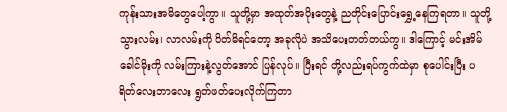ကုန်းသားအမိတွေပေါ့ကွာ။ သူတို့မှာ အထုတ်အပိုးတွေနဲ့ ညတိုင်းပြောင်းရွှေ့နေကြရတာ။ သူတို့သွားလမ်း၊ လာလမ်းကို ပိတ်မိရင်တော့ အခုလိုပဲ အသိပေးတတ်တယ်ကွ။ ဒါကြောင့် မင်းအိမ်ခေါင်မိုးကို လမ်းကြားနဲ့လွတ်အောင် ပြန်လုပ်။ ပြီးရင် တို့လည်းရပ်ကွက်ထဲမှာ စုပေါင်းပြီး ပရိတ်လေးဘာလေး ရွတ်ဖတ်ပေးလိုက်ကြတာ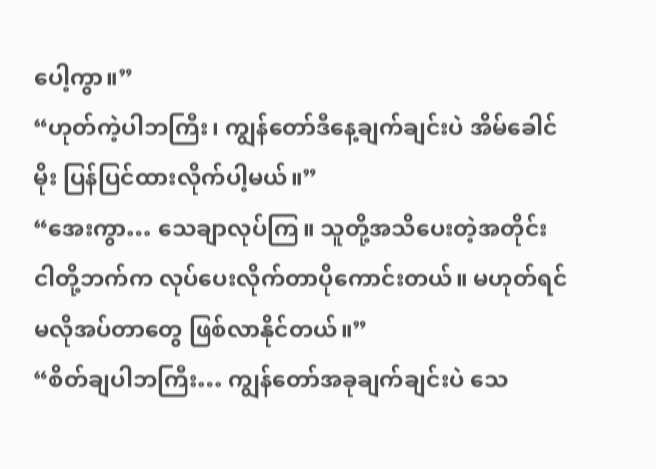ပေါ့ကွာ။”
“ဟုတ်ကဲ့ပါဘကြီး၊ ကျွန်တော်ဒီနေ့ချက်ချင်းပဲ အိမ်ခေါင်မိုး ပြန်ပြင်ထားလိုက်ပါ့မယ်။”
“အေးကွာ… သေချာလုပ်ကြ။ သူတို့အသိပေးတဲ့အတိုင်း ငါတို့ဘက်က လုပ်ပေးလိုက်တာပိုကောင်းတယ်။ မဟုတ်ရင် မလိုအပ်တာတွေ ဖြစ်လာနိုင်တယ်။”
“စိတ်ချပါဘကြီး… ကျွန်တော်အခုချက်ချင်းပဲ သေ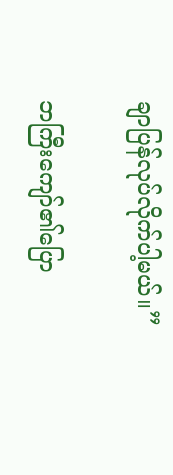ချာပြန်လုပ်လိုက်ပါ့မယ်။”

ဘကြီးကျော်၏ပြော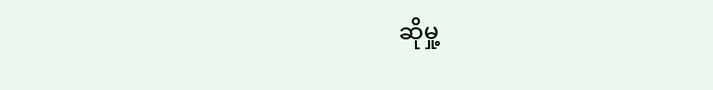ဆိုမှု့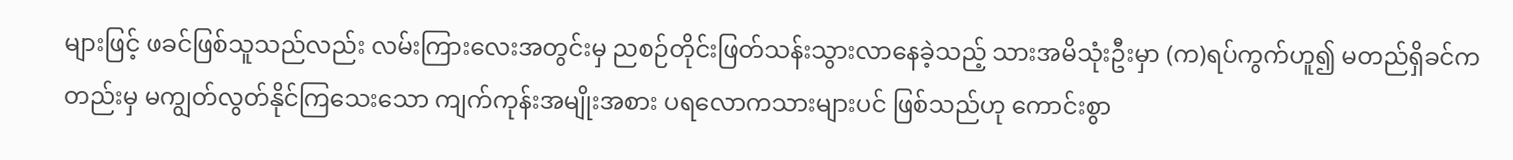များဖြင့် ဖခင်ဖြစ်သူသည်လည်း လမ်းကြားလေးအတွင်းမှ ညစဉ်တိုင်းဖြတ်သန်းသွားလာနေခဲ့သည့် သားအမိသုံးဦးမှာ (က)ရပ်ကွက်ဟူ၍ မတည်ရှိခင်ကတည်းမှ မကျွတ်လွတ်နိုင်ကြသေးသော ကျက်ကုန်းအမျိုးအစား ပရလောကသားများပင် ဖြစ်သည်ဟု ကောင်းစွာ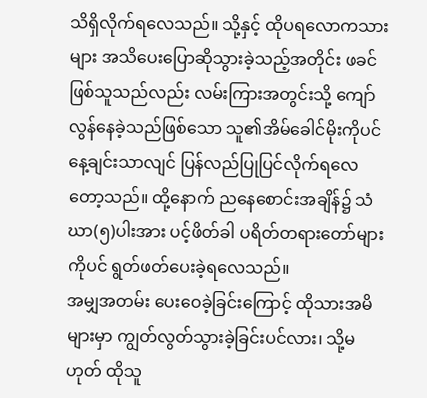သိရှိလိုက်ရလေသည်။ သို့နှင့် ထိုပရလောကသားများ အသိပေးပြောဆိုသွားခဲ့သည့်အတိုင်း ဖခင်ဖြစ်သူသည်လည်း လမ်းကြားအတွင်းသို့ ကျော်လွန်နေခဲ့သည်ဖြစ်သော သူ၏အိမ်ခေါင်မိုးကိုပင် နေ့ချင်းသာလျင် ပြန်လည်ပြုပြင်လိုက်ရလေတော့သည်။ ထို့နောက် ညနေစောင်းအချိန်၌ သံဃာ(၅)ပါးအား ပင့်ဖိတ်ခါ ပရိတ်တရားတော်များကိုပင် ရွတ်ဖတ်ပေးခဲ့ရလေသည်။
အမျှအတမ်း ပေးဝေခဲ့ခြင်းကြောင့် ထိုသားအမိများမှာ ကျွတ်လွတ်သွားခဲ့ခြင်းပင်လား၊ သို့မဟုတ် ထိုသူ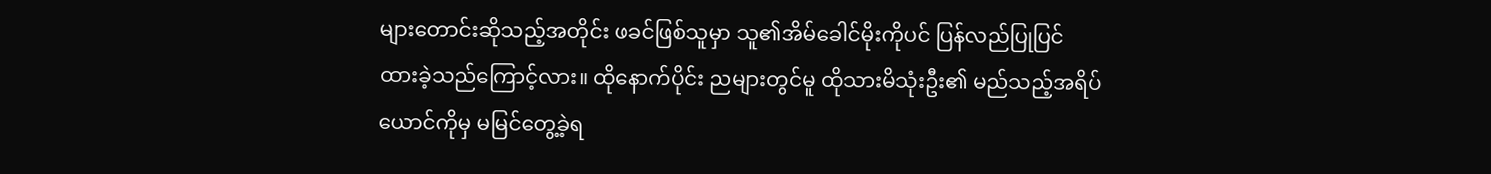များတောင်းဆိုသည့်အတိုင်း ဖခင်ဖြစ်သူမှာ သူ၏အိမ်ခေါင်မိုးကိုပင် ပြန်လည်ပြုပြင် ထားခဲ့သည်ကြောင့်လား။ ထိုနောက်ပိုင်း ညများတွင်မူ ထိုသားမိသုံးဦး၏ မည်သည့်အရိပ်ယောင်ကိုမှ မမြင်တွေ့ခဲ့ရ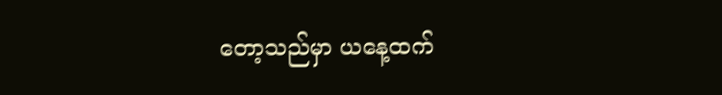တော့သည်မှာ ယနေ့ထက်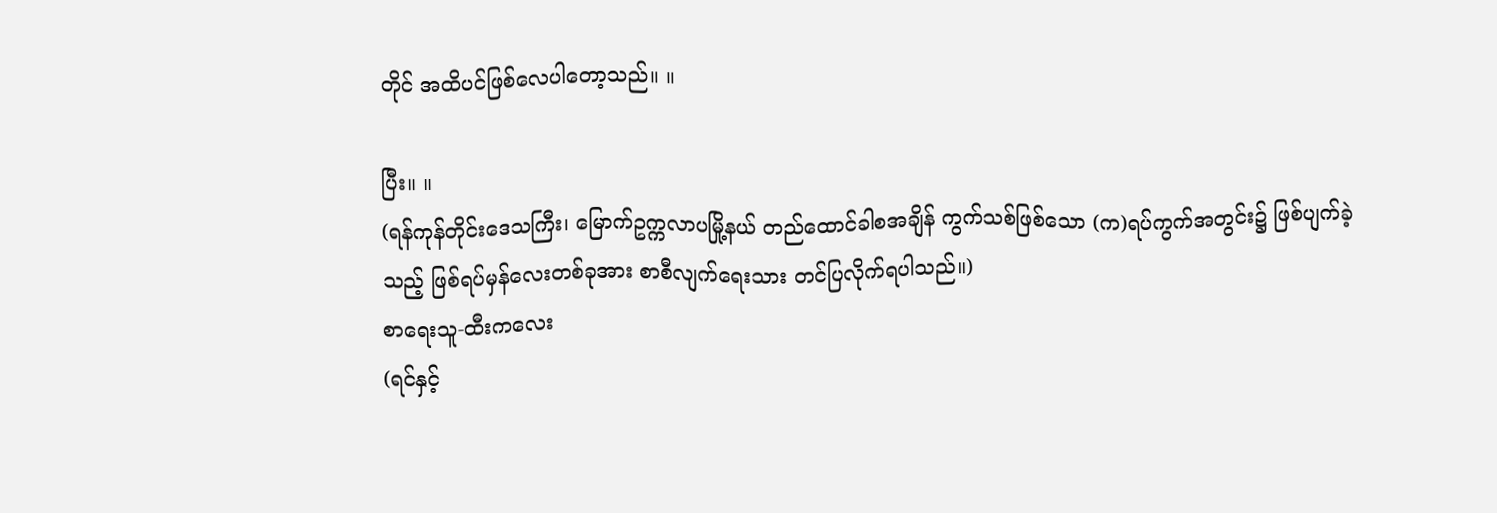တိုင် အထိပင်ဖြစ်လေပါတော့သည်။ ။

ပြီး။ ။
(ရန်ကုန်တိုင်းဒေသကြီး၊ မြောက်ဥက္ကလာပမြို့နယ် တည်ထောင်ခါစအချိန် ကွက်သစ်ဖြစ်သော (က)ရပ်ကွက်အတွင်း၌ ဖြစ်ပျက်ခဲ့သည့် ဖြစ်ရပ်မှန်လေးတစ်ခုအား စာစီလျက်ရေးသား တင်ပြလိုက်ရပါသည်။)
စာရေးသူ-ထီးကလေး
(ရင်နှင့်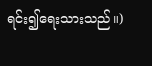ရင်း၍ရေးသားသည်။)